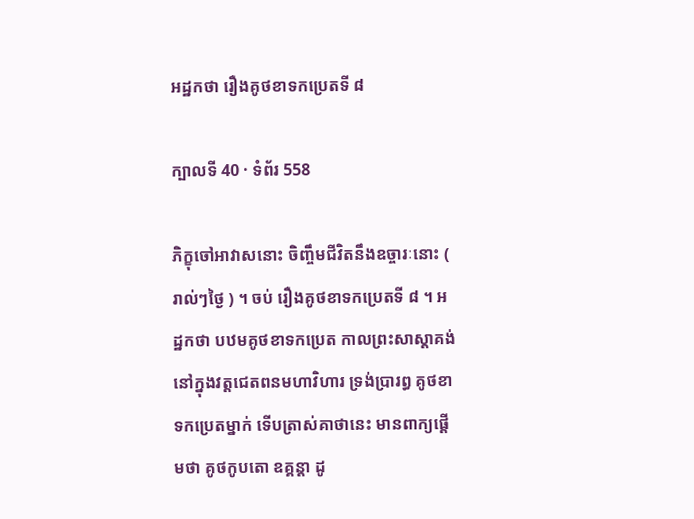អដ្ឋកថា រឿងគូថខាទកប្រេតទី ៨

ក្បាលទី 40 · ទំព័រ 558

ភិក្ខុចៅអាវាសនោះ ចិញ្ចឹមជីវិតនឹងឧច្ចារៈនោះ ( រាល់ៗថ្ងៃ ) ។ ចប់ រឿងគូថខាទកប្រេតទី ៨ ។ អដ្ឋកថា បឋមគូថខាទកប្រេត កាលព្រះសាស្តាគង់នៅក្នុងវត្តជេតពនមហាវិហារ ទ្រង់ប្រារព្ធ គូថខាទកប្រេតម្នាក់ ទើបត្រាស់គាថានេះ មានពាក្យផ្តើមថា គូថកូបតោ ឧគ្គន្តា ដូ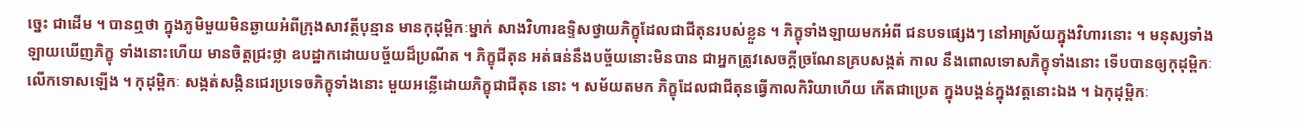ច្នេះ ជាដើម ។ បានឮថា ក្នុងភូមិមួយមិនឆ្ងាយអំពីក្រុងសាវត្ថីបុន្មាន មានកុដុម្ពិកៈម្នាក់ សាងវិហារឧទ្ទិសថ្វាយភិក្ខុដែលជាជីតុនរបស់ខ្លួន ។ ភិក្ខុទាំងឡាយមកអំពី ជនបទផ្សេងៗ នៅអាស្រ័យក្នុងវិហារនោះ ។ មនុស្សទាំងឡាយឃើញភិក្ខុ ទាំងនោះហើយ មានចិត្តជ្រះថ្លា ឧបដ្ឋាកដោយបច្ច័យដ៏ប្រណីត ។ ភិក្ខុជីតុន អត់ធន់នឹងបច្ច័យនោះមិនបាន ជាអ្នកត្រូវសេចក្តីច្រណែនគ្របសង្កត់ កាល នឹងពោលទោសភិក្ខុទាំងនោះ ទើបបានឲ្យកុដុម្ពិកៈ លើកទោសឡើង ។ កុដុម្ពិកៈ សង្កត់សង្កិនជេរប្រទេចភិក្ខុទាំងនោះ មួយអន្លើដោយភិក្ខុជាជីតុន នោះ ។ សម័យតមក ភិក្ខុដែលជាជីតុនធ្វើកាលកិរិយាហើយ កើតជាប្រេត ក្នុងបង្គន់ក្នុងវត្តនោះឯង ។ ឯកុដុម្ពិកៈ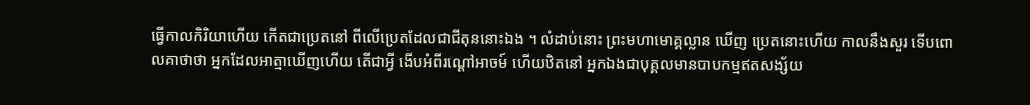ធ្វើកាលកិរិយាហើយ កើតជាប្រេតនៅ ពីលើប្រេតដែលជាជីតុននោះឯង ។ លំដាប់នោះ ព្រះមហាមោគ្គល្លាន ឃើញ ប្រេតនោះហើយ កាលនឹងសួរ ទើបពោលគាថាថា អ្នកដែលអាត្មាឃើញហើយ តើជាអ្វី ងើបអំពីរណ្តៅអាចម៍ ហើយឋិតនៅ អ្នកឯងជាបុគ្គលមានបាបកម្មឥតសង្ស័យ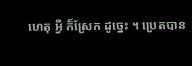ហេតុ អ្វី ក៏ស្រែក ដូច្នេះ ។ ប្រេតបាន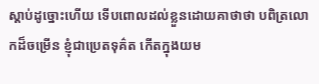ស្តាប់ដូច្នោះហើយ ទើបពោលដល់ខ្លួនដោយគាថាថា បពិត្រលោកដ៏ចម្រើន ខ្ញុំជាប្រេតទុគ៌ត កើតក្នុងយម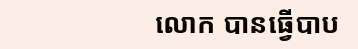លោក បានធ្វើបាប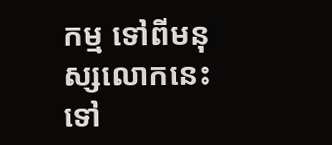កម្ម ទៅពីមនុស្សលោកនេះ ទៅ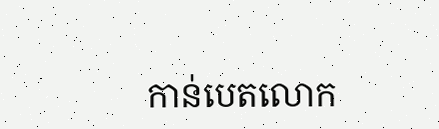កាន់បេតលោក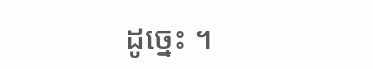ដូច្នេះ ។